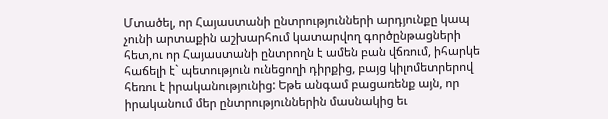Մտածել, որ Հայաստանի ընտրությունների արդյունքը կապ չունի արտաքին աշխարհում կատարվող գործընթացների հետ,ու որ Հայաստանի ընտրողն է ամեն բան վճռում, իհարկե հաճելի է` պետություն ունեցողի դիրքից, բայց կիլոմետրերով հեռու է իրականությունից: Եթե անգամ բացառենք այն, որ իրականում մեր ընտրություններին մասնակից եւ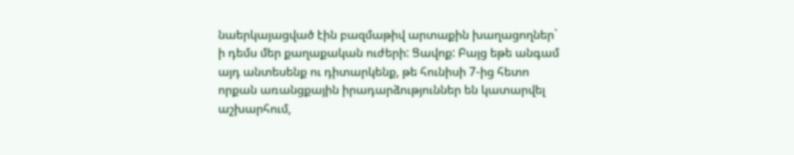նաերկայացված էին բազմաթիվ արտաքին խաղացողներ` ի դեմս մեր քաղաքական ուժերի: Ցավոք: Բայց եթե անգամ այդ անտեսենք ու դիտարկենք, թե հունիսի 7-ից հետո որքան առանցքային իրադարձություններ են կատարվել աշխարհում,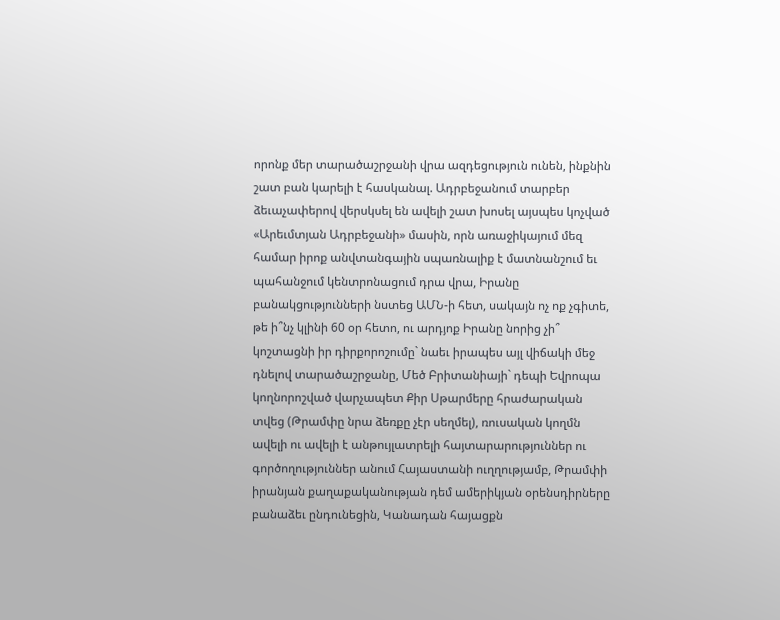որոնք մեր տարածաշրջանի վրա ազդեցություն ունեն, ինքնին շատ բան կարելի է հասկանալ. Ադրբեջանում տարբեր ձեւաչափերով վերսկսել են ավելի շատ խոսել այսպես կոչված «Արեւմտյան Ադրբեջանի» մասին, որն առաջիկայում մեզ համար իրոք անվտանգային սպառնալիք է մատնանշում եւ պահանջում կենտրոնացում դրա վրա, Իրանը բանակցությունների նստեց ԱՄՆ-ի հետ, սակայն ոչ ոք չգիտե, թե ի՞նչ կլինի 60 օր հետո, ու արդյոք Իրանը նորից չի՞ կոշտացնի իր դիրքորոշումը` նաեւ իրապես այլ վիճակի մեջ դնելով տարածաշրջանը, Մեծ Բրիտանիայի` դեպի Եվրոպա կողնորոշված վարչապետ Քիր Սթարմերը հրաժարական տվեց (Թրամփը նրա ձեռքը չէր սեղմել), ռուսական կողմն ավելի ու ավելի է անթույլատրելի հայտարարություններ ու գործողություններ անում Հայաստանի ուղղությամբ, Թրամփի իրանյան քաղաքականության դեմ ամերիկյան օրենսդիրները բանաձեւ ընդունեցին, Կանադան հայացքն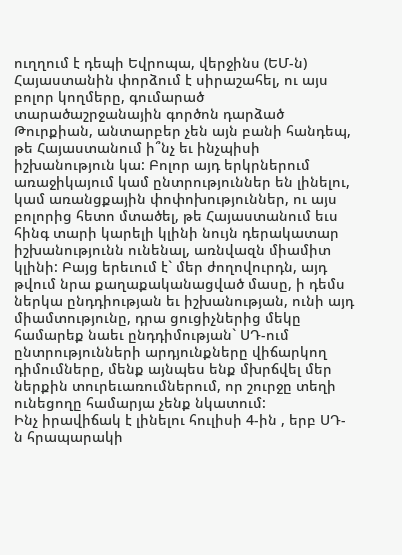ուղղում է դեպի Եվրոպա, վերջինս (ԵՄ-ն) Հայաստանին փորձում է սիրաշահել, ու այս բոլոր կողմերը, գումարած տարածաշրջանային գործոն դարձած Թուրքիան, անտարբեր չեն այն բանի հանդեպ, թե Հայաստանում ի՞նչ եւ ինչպիսի իշխանություն կա: Բոլոր այդ երկրներում առաջիկայում կամ ընտրություններ են լինելու, կամ առանցքային փոփոխություններ, ու այս բոլորից հետո մտածել, թե Հայաստանում եւս հինգ տարի կարելի կլինի նույն դերակատար իշխանությունն ունենալ, առնվազն միամիտ կլինի: Բայց երեւում է` մեր ժողովուրդն, այդ թվում նրա քաղաքականացված մասը, ի դեմս ներկա ընդդիության եւ իշխանության, ունի այդ միամտությունը, դրա ցուցիչներից մեկը համարեք նաեւ ընդդիմության` ՍԴ-ում ընտրությունների արդյունքները վիճարկող դիմումները, մենք այնպես ենք մխրճվել մեր ներքին տուրեւառումներում, որ շուրջը տեղի ունեցողը համարյա չենք նկատում:
Ինչ իրավիճակ է լինելու հուլիսի 4-ին , երբ ՍԴ-ն հրապարակի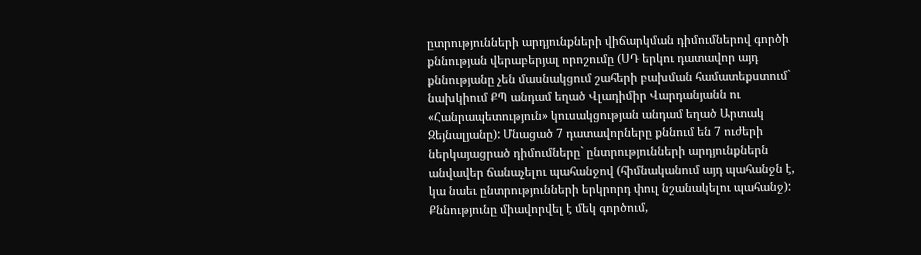ըտրությունների արդյունքների վիճարկման դիմումներով գործի քննության վերաբերյալ որոշումը (ՍԴ երկու դատավոր այդ քննությանը չեն մասնակցում շահերի բախման համատեքստում` նախկիում ՔՊ անդամ եղած Վլադիմիր Վարդանյանն ու «Հանրապետություն» կուսակցության անդամ եղած Արտակ Զեյնալյանը): Մնացած 7 դատավորները քննում են 7 ուժերի ներկայացրած դիմումները` ընտրությունների արդյունքներն անվավեր ճանաչելու պահանջով (հիմնականում այդ պահանջն է, կա նաեւ ընտրությունների երկրորդ փուլ նշանակելու պահանջ): Քննությունը միավորվել է մեկ գործում,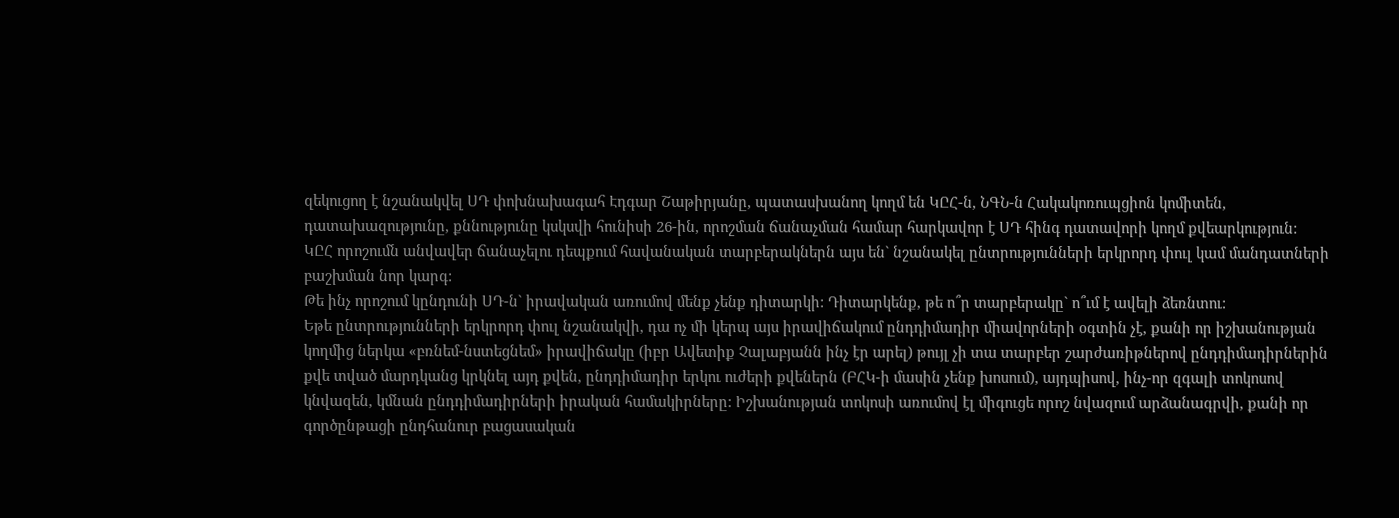զեկուցող է նշանակվել ՍԴ փոխնախագահ Էդգար Շաթիրյանը, պատասխանող կողմ են ԿԸՀ-ն, ՆԳՆ-ն Հակակոռուպցիոն կոմիտեն, դատախազությունը, քննությունը կսկսվի հունիսի 26-ին, որոշման ճանաչման համար հարկավոր է ՍԴ հինգ դատավորի կողմ քվեարկություն:
ԿԸՀ որոշումն անվավեր ճանաչելու դեպքում հավանական տարբերակներն այս են` նշանակել ընտրությունների երկրորդ փուլ կամ մանդատների բաշխման նոր կարգ:
Թե ինչ որոշում կընդունի ՍԴ-ն` իրավական առումով մենք չենք դիտարկի: Դիտարկենք, թե ո՞ր տարբերակը` ո՞ւմ է ավելի ձեռնտու:
Եթե ընտրությունների երկրորդ փուլ նշանակվի, դա ոչ մի կերպ այս իրավիճակում ընդդիմադիր միավորների օգտին չէ, քանի որ իշխանության կողմից ներկա «բռնեմ-նստեցնեմ» իրավիճակը (իբր Ավետիք Չալաբյանն ինչ էր արել) թույլ չի տա տարբեր շարժառիթներով ընդդիմադիրներին քվե տված մարդկանց կրկնել այդ քվեն, ընդդիմադիր երկու ուժերի քվեներն (ԲՀԿ-ի մասին չենք խոսում), այդպիսով, ինչ-որ զգալի տոկոսով կնվազեն, կմնան ընդդիմադիրների իրական համակիրները: Իշխանության տոկոսի առումով էլ միգուցե որոշ նվազում արձանագրվի, քանի որ գործընթացի ընդհանուր բացասական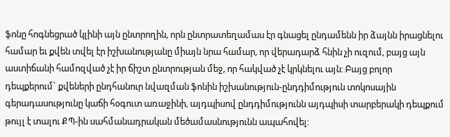ֆոնը հոգնեցրած կլինի այն ընտրողին, որն ընտրատեղամաս էր գնացել ընդամենն իր ձայնն իրացնելու համար եւ քվեն տվել էր իշխանությանը միայն նրա համար, որ վերադարձ հնին չի ուզում, բայց այն աստիճանի համոզված չէ իր ճիշտ ընտրության մեջ, որ հակված չէ կրկնելու այն: Բայց բոլոր դեպքերում` քվեների ընդհանուր նվազման ֆոնին իշխանություն-ընդդիմություն տոկոսային գերադասությունը կաճի հօգուտ առաջինի, այդպիսով ընդդիմությունն այդպիսի տարբերակի դեպքում թույլ է տալու ՔՊ-ին սահմանադրական մեծամասնությունն ապահովել: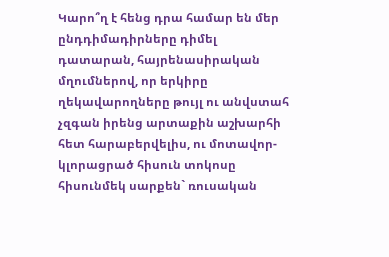Կարո՞ղ է հենց դրա համար են մեր ընդդիմադիրները դիմել դատարան, հայրենասիրական մղումներով, որ երկիրը ղեկավարողները թույլ ու անվստահ չզգան իրենց արտաքին աշխարհի հետ հարաբերվելիս, ու մոտավոր-կլորացրած հիսուն տոկոսը հիսունմեկ սարքեն` ռուսական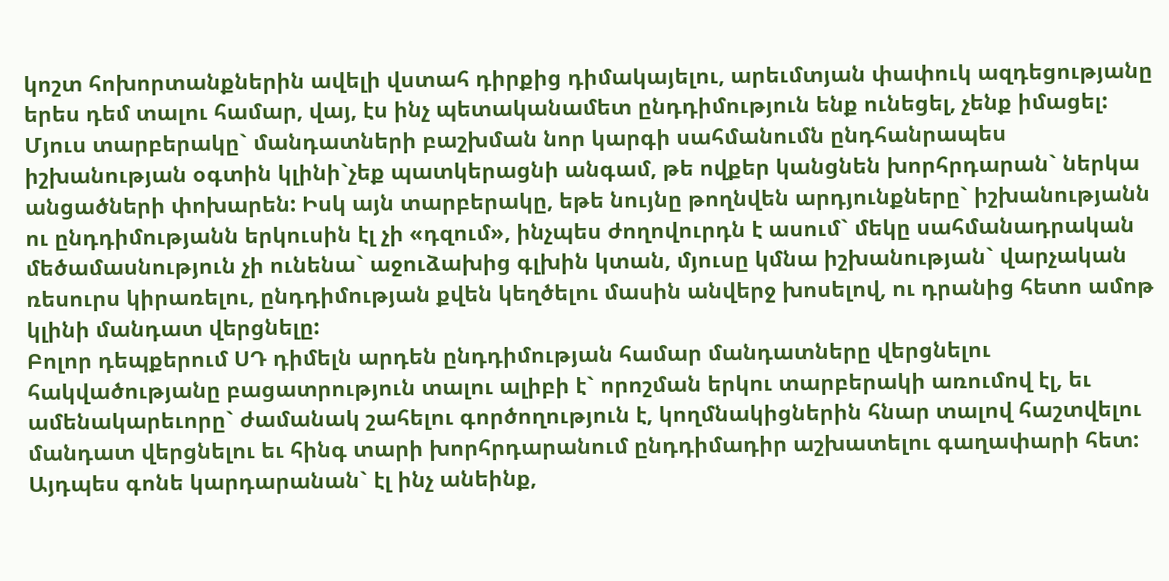կոշտ հոխորտանքներին ավելի վստահ դիրքից դիմակայելու, արեւմտյան փափուկ ազդեցությանը երես դեմ տալու համար, վայ, էս ինչ պետականամետ ընդդիմություն ենք ունեցել, չենք իմացել:
Մյուս տարբերակը` մանդատների բաշխման նոր կարգի սահմանումն ընդհանրապես իշխանության օգտին կլինի`չեք պատկերացնի անգամ, թե ովքեր կանցնեն խորհրդարան` ներկա անցածների փոխարեն: Իսկ այն տարբերակը, եթե նույնը թողնվեն արդյունքները` իշխանությանն ու ընդդիմությանն երկուսին էլ չի «դզում», ինչպես ժողովուրդն է ասում` մեկը սահմանադրական մեծամասնություն չի ունենա` աջուձախից գլխին կտան, մյուսը կմնա իշխանության` վարչական ռեսուրս կիրառելու, ընդդիմության քվեն կեղծելու մասին անվերջ խոսելով, ու դրանից հետո ամոթ կլինի մանդատ վերցնելը:
Բոլոր դեպքերում ՍԴ դիմելն արդեն ընդդիմության համար մանդատները վերցնելու հակվածությանը բացատրություն տալու ալիբի է` որոշման երկու տարբերակի առումով էլ, եւ ամենակարեւորը` ժամանակ շահելու գործողություն է, կողմնակիցներին հնար տալով հաշտվելու մանդատ վերցնելու եւ հինգ տարի խորհրդարանում ընդդիմադիր աշխատելու գաղափարի հետ: Այդպես գոնե կարդարանան` էլ ինչ անեինք,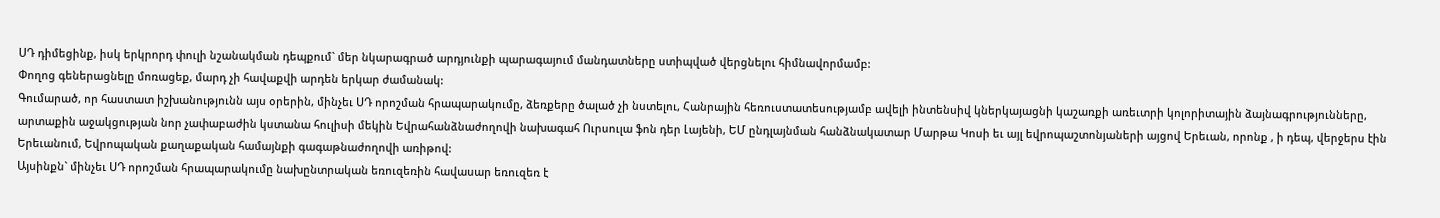ՍԴ դիմեցինք, իսկ երկրորդ փուլի նշանակման դեպքում` մեր նկարագրած արդյունքի պարագայում մանդատները ստիպված վերցնելու հիմնավորմամբ:
Փողոց գեներացնելը մոռացեք, մարդ չի հավաքվի արդեն երկար ժամանակ:
Գումարած, որ հաստատ իշխանությունն այս օրերին, մինչեւ ՍԴ որոշման հրապարակումը, ձեռքերը ծալած չի նստելու, Հանրային հեռուստատեսությամբ ավելի ինտենսիվ կներկայացնի կաշառքի առեւտրի կոլորիտային ձայնագրությունները, արտաքին աջակցության նոր չափաբաժին կստանա հուլիսի մեկին Եվրահանձնաժողովի նախագահ Ուրսուլա ֆոն դեր Լայենի, ԵՄ ընդլայնման հանձնակատար Մարթա Կոսի եւ այլ եվրոպաշտոնյաների այցով Երեւան, որոնք , ի դեպ, վերջերս էին Երեւանում, Եվրոպական քաղաքական համայնքի գագաթնաժողովի առիթով:
Այսինքն` մինչեւ ՍԴ որոշման հրապարակումը նախընտրական եռուզեռին հավասար եռուզեռ է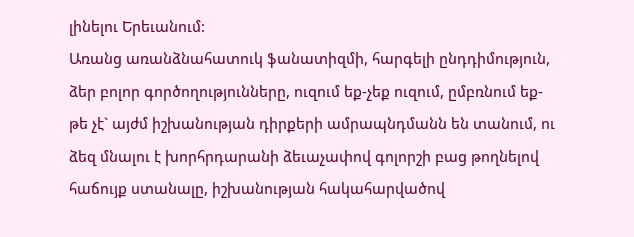լինելու Երեւանում:
Առանց առանձնահատուկ ֆանատիզմի, հարգելի ընդդիմություն, ձեր բոլոր գործողությունները, ուզում եք-չեք ուզում, ըմբռնում եք-թե չէ` այժմ իշխանության դիրքերի ամրապնդմանն են տանում, ու ձեզ մնալու է խորհրդարանի ձեւաչափով գոլորշի բաց թողնելով հաճույք ստանալը, իշխանության հակահարվածով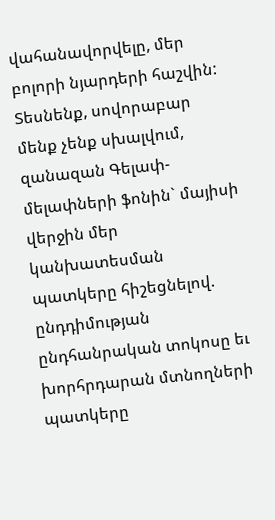վահանավորվելը, մեր բոլորի նյարդերի հաշվին:
Տեսնենք, սովորաբար մենք չենք սխալվում, զանազան Գելափ-մելափների ֆոնին` մայիսի վերջին մեր կանխատեսման պատկերը հիշեցնելով. ընդդիմության ընդհանրական տոկոսը եւ խորհրդարան մտնողների պատկերը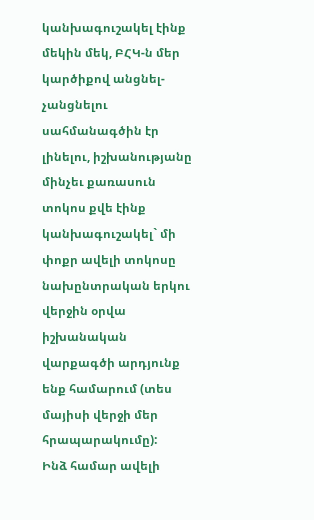կանխագուշակել էինք մեկին մեկ, ԲՀԿ-ն մեր կարծիքով անցնել-չանցնելու սահմանագծին էր լինելու, իշխանությանը մինչեւ քառասուն տոկոս քվե էինք կանխագուշակել` մի փոքր ավելի տոկոսը նախընտրական երկու վերջին օրվա իշխանական վարքագծի արդյունք ենք համարում (տես մայիսի վերջի մեր հրապարակումը):
Ինձ համար ավելի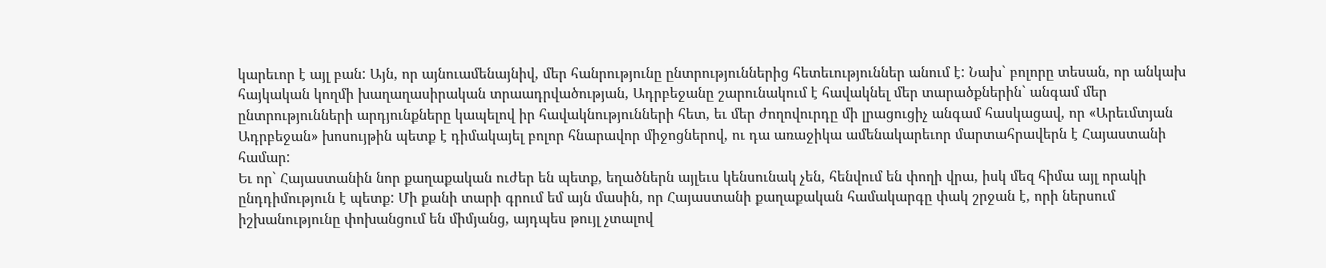կարեւոր է այլ բան: Այն, որ այնուամենայնիվ, մեր հանրությունը ընտրություններից հետեւություններ անում է: Նախ` բոլորը տեսան, որ անկախ հայկական կողմի խաղաղասիրական տրաադրվածության, Ադրբեջանը շարունակում է հավակնել մեր տարածքներին` անգամ մեր ընտրությունների արդյունքները կապելով իր հավակնությունների հետ, եւ մեր ժողովուրդը մի լրացուցիչ անգամ հասկացավ, որ «Արեւմտյան Ադրբեջան» խոսույթին պետք է դիմակայել բոլոր հնարավոր միջոցներով, ու դա առաջիկա ամենակարեւոր մարտահրավերն է Հայաստանի համար:
Եւ որ` Հայաստանին նոր քաղաքական ուժեր են պետք, եղածներն այլեւս կենսունակ չեն, հենվում են փողի վրա, իսկ մեզ հիմա այլ որակի ընդդիմություն է պետք: Մի քանի տարի գրում եմ այն մասին, որ Հայաստանի քաղաքական համակարգը փակ շրջան է, որի ներսում իշխանությունը փոխանցում են միմյանց, այդպես թույլ չտալով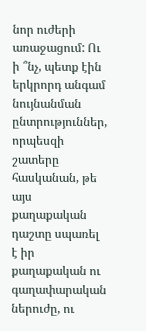նոր ուժերի առաջացում: Ու ի ՞նչ, պետք էին երկրորդ անգամ նույնանման ընտրություններ, որպեսզի շատերը հասկանան, թե այս քաղաքական դաշտը սպառել է իր քաղաքական ու գաղափարական ներուժը, ու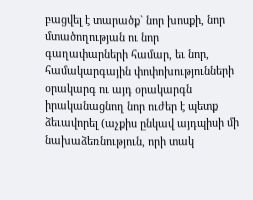բացվել է տարածք` նոր խոսքի, նոր մտածողության ու նոր գաղափարների համար, եւ նոր, համակարգային փոփոխությունների օրակարգ ու այդ օրակարգն իրականացնող նոր ուժեր է պետք ձեւավորել (աչքիս ընկավ այդպիսի մի նախաձեռնություն, որի տակ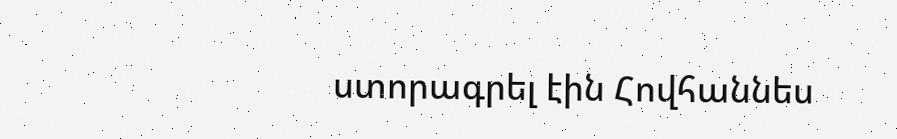ստորագրել էին Հովհաննես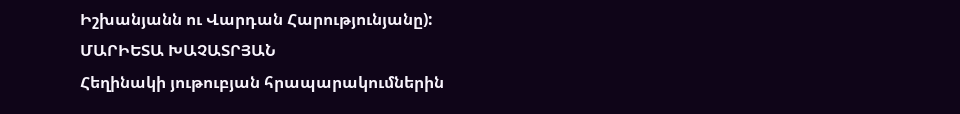Իշխանյանն ու Վարդան Հարությունյանը):
ՄԱՐԻԵՏԱ ԽԱՉԱՏՐՅԱՆ
Հեղինակի յութուբյան հրապարակումներին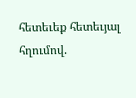հետեւեք հետեւյալ հղումով.